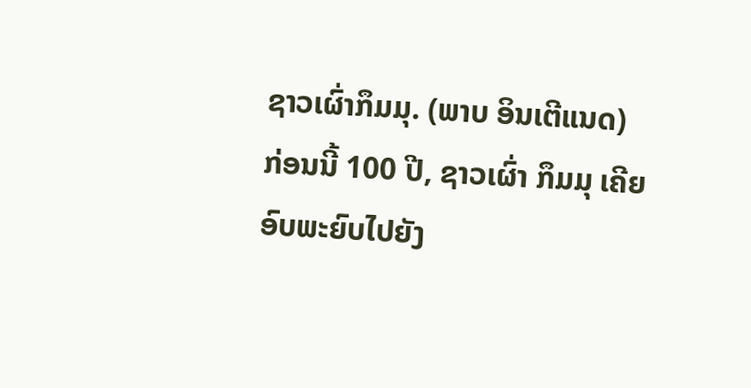ຊາວເຜົ່າກຶມມຸ. (ພາບ ອິນເຕີແນດ)
ກ່ອນນີ້ 100 ປີ, ຊາວເຜົ່າ ກຶມມຸ ເຄີຍອົບພະຍົບໄປຍັງ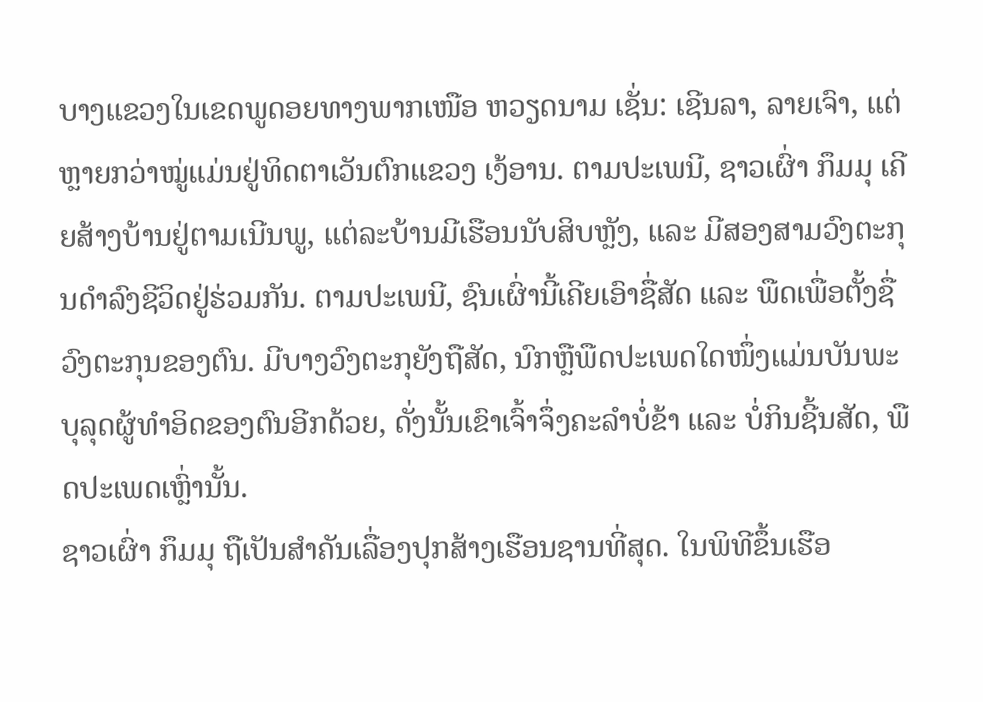ບາງແຂວງໃນເຂດພູດອຍທາງພາກເໜືອ ຫວຽດນາມ ເຊັ່ນ: ເຊີນລາ, ລາຍເຈົາ, ແຕ່ຫຼາຍກວ່າໝູ່ແມ່ນຢູ່ທິດຕາເວັນຕົກແຂວງ ເງ້ອານ. ຕາມປະເພນີ, ຊາວເຜົ່າ ກຶມມຸ ເຄີຍສ້າງບ້ານຢູ່ຕາມເນີນພູ, ແຕ່ລະບ້ານມີເຮືອນນັບສິບຫຼັງ, ແລະ ມີສອງສາມວົງຕະກຸນດຳລົງຊີວິດຢູ່ຮ່ວມກັນ. ຕາມປະເພນີ, ຊົນເຜົ່ານີ້ເຄີຍເອົາຊື່ສັດ ແລະ ພືດເພື່ອຕັ້ງຊື່ວົງຕະກຸນຂອງຕົນ. ມີບາງວົງຕະກຸຍັງຖືສັດ, ນົກຫຼືພືດປະເພດໃດໜຶ່ງແມ່ນບັນພະບຸລຸດຜູ້ທຳອິດຂອງຕົນອີກດ້ວຍ, ດັ່ງນັ້ນເຂົາເຈົ້າຈຶ່ງຄະລຳບໍ່ຂ້າ ແລະ ບໍ່ກິນຊີ້ນສັດ, ພືດປະເພດເຫຼົ່ານັ້ນ.
ຊາວເຜົ່າ ກຶມມຸ ຖືເປັນສຳຄັນເລື່ອງປຸກສ້າງເຮືອນຊານທີ່ສຸດ. ໃນພິທີຂຶ້ນເຮືອ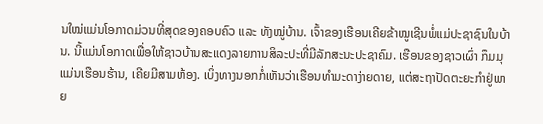ນໃໝ່ແມ່ນໂອກາດມ່ວນທີ່ສຸດຂອງຄອບຄົວ ແລະ ທັງໝູ່ບ້ານ. ເຈົ້າຂອງເຮືອນເຄີຍຂ້າໝູເຊີນພໍ່ແມ່ປະຊາຊົນໃນບ້ານ. ນີ້ແມ່ນໂອກາດເພື່ອໃຫ້ຊາວບ້ານສະແດງລາຍການສິລະປະທີ່ມີລັກສະນະປະຊາຄົມ. ເຮືອນຂອງຊາວເຜົ່າ ກຶມມຸ ແມ່ນເຮືອນຮ້ານ, ເຄີຍມີສາມຫ້ອງ. ເບິ່ງທາງນອກກໍ່ເຫັນວ່າເຮືອນທຳມະດາງ່າຍດາຍ, ແຕ່ສະຖາປັດຕະຍະກຳຢູ່ພາຍ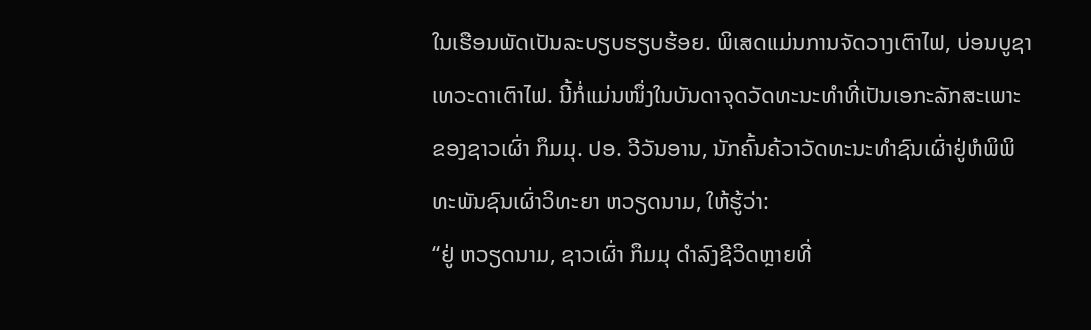ໃນເຮືອນພັດເປັນລະບຽບຮຽບຮ້ອຍ. ພິເສດແມ່ນການຈັດວາງເຕົາໄຟ, ບ່ອນບູຊາເທວະດາເຕົາໄຟ. ນີ້ກໍ່ແມ່ນໜຶ່ງໃນບັນດາຈຸດວັດທະນະທຳທີ່ເປັນເອກະລັກສະເພາະຂອງຊາວເຜົ່າ ກຶມມຸ. ປອ. ວີວັນອານ, ນັກຄົ້ນຄ້ວາວັດທະນະທຳຊົນເຜົ່າຢູ່ຫໍພິພິທະພັນຊົນເຜົ່າວິທະຍາ ຫວຽດນາມ, ໃຫ້ຮູ້ວ່າ:
“ຢູ່ ຫວຽດນາມ, ຊາວເຜົ່າ ກຶມມຸ ດຳລົງຊີວິດຫຼາຍທີ່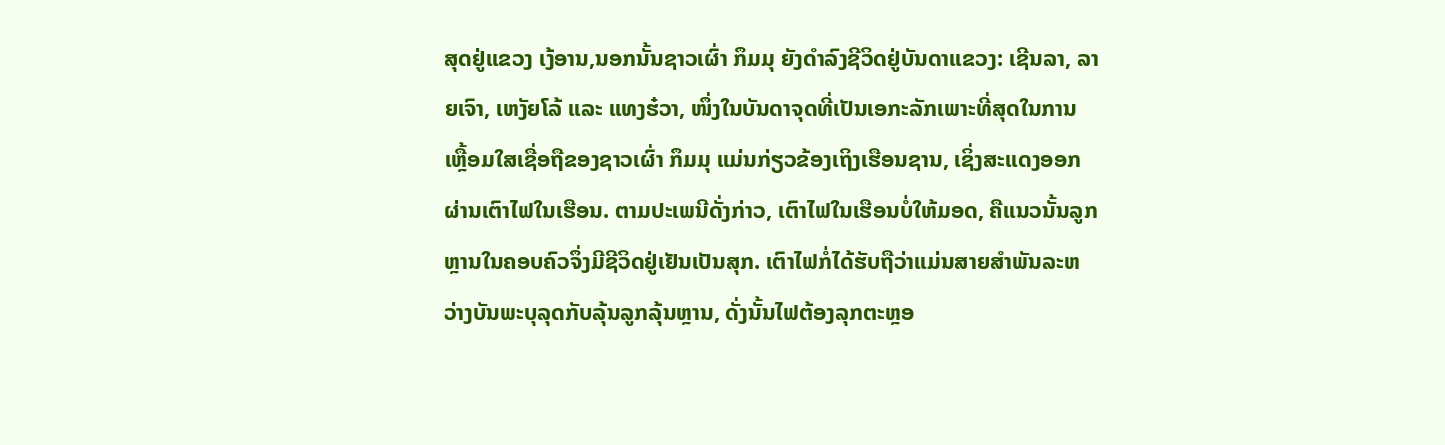ສຸດຢູ່ແຂວງ ເງ້ອານ,ນອກນັ້ນຊາວເຜົ່າ ກຶມມຸ ຍັງດຳລົງຊີວິດຢູ່ບັນດາແຂວງ: ເຊີນລາ, ລາຍເຈົາ, ເຫງັຍໂລ້ ແລະ ແທງຮ໋ວາ, ໜຶ່ງໃນບັນດາຈຸດທີ່ເປັນເອກະລັກເພາະທີ່ສຸດໃນການເຫຼື້ອມໃສເຊື່ອຖືຂອງຊາວເຜົ່າ ກຶມມຸ ແມ່ນກ່ຽວຂ້ອງເຖິງເຮືອນຊານ, ເຊິ່ງສະແດງອອກຜ່ານເຕົາໄຟໃນເຮືອນ. ຕາມປະເພນີດັ່ງກ່າວ, ເຕົາໄຟໃນເຮືອນບໍ່ໃຫ້ມອດ, ຄືແນວນັ້ນລູກຫຼານໃນຄອບຄົວຈຶ່ງມີຊີວິດຢູ່ເຢັນເປັນສຸກ. ເຕົາໄຟກໍ່ໄດ້ຮັບຖືວ່າແມ່ນສາຍສຳພັນລະຫວ່າງບັນພະບຸລຸດກັບລຸ້ນລູກລຸ້ນຫຼານ, ດັ່ງນັ້ນໄຟຕ້ອງລຸກຕະຫຼອ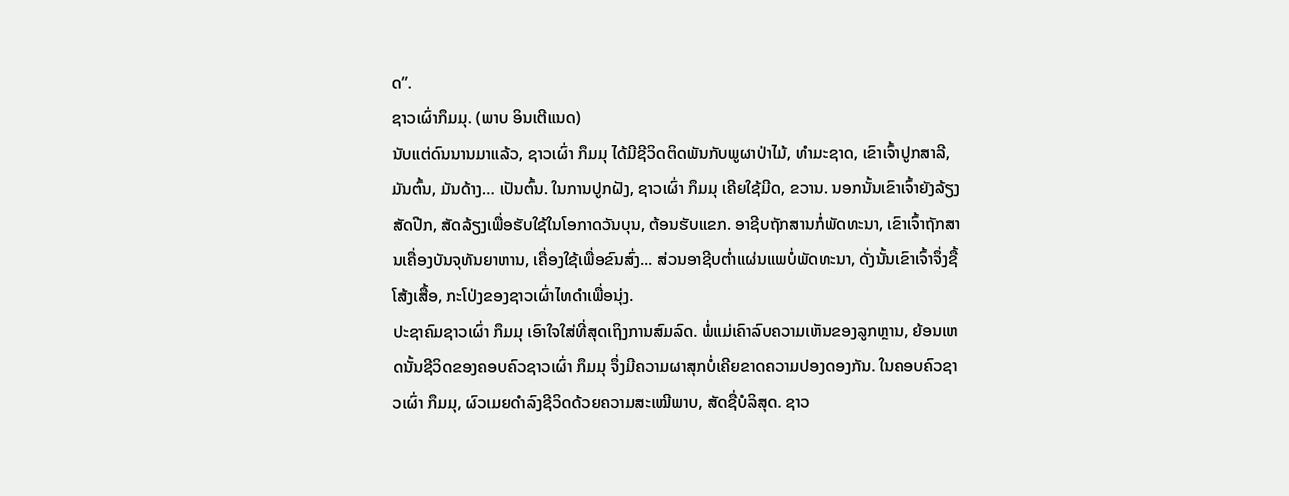ດ”.
ຊາວເຜົ່າກຶມມຸ. (ພາບ ອິນເຕີແນດ)
ນັບແຕ່ດົນນານມາແລ້ວ, ຊາວເຜົ່າ ກຶມມຸ ໄດ້ມີຊີວິດຕິດພັນກັບພູຜາປ່າໄມ້, ທຳມະຊາດ, ເຂົາເຈົ້າປູກສາລີ, ມັນຕົ້ນ, ມັນດ້າງ… ເປັນຕົ້ນ. ໃນການປູກຝັງ, ຊາວເຜົ່າ ກຶມມຸ ເຄີຍໃຊ້ມີດ, ຂວານ. ນອກນັ້ນເຂົາເຈົ້າຍັງລ້ຽງສັດປີກ, ສັດລ້ຽງເພື່ອຮັບໃຊ້ໃນໂອກາດວັນບຸນ, ຕ້ອນຮັບແຂກ. ອາຊີບຖັກສານກໍ່ພັດທະນາ, ເຂົາເຈົ້າຖັກສານເຄື່ອງບັນຈຸທັນຍາຫານ, ເຄື່ອງໃຊ້ເພື່ອຂົນສົ່ງ... ສ່ວນອາຊີບຕ່ຳແຜ່ນແພບໍ່ພັດທະນາ, ດັ່ງນັ້ນເຂົາເຈົ້າຈຶ່ງຊື້ໂສ້ງເສື້ອ, ກະໂປ່ງຂອງຊາວເຜົ່າໄທດຳເພື່ອນຸ່ງ.
ປະຊາຄົມຊາວເຜົ່າ ກຶມມຸ ເອົາໃຈໃສ່ທີ່ສຸດເຖິງການສົມລົດ. ພໍ່ແມ່ເຄົາລົບຄວາມເຫັນຂອງລູກຫຼານ, ຍ້ອນເຫດນັ້ນຊີວິດຂອງຄອບຄົວຊາວເຜົ່າ ກຶມມຸ ຈຶ່ງມີຄວາມຜາສຸກບໍ່ເຄີຍຂາດຄວາມປອງດອງກັນ. ໃນຄອບຄົວຊາວເຜົ່າ ກຶມມຸ, ຜົວເມຍດຳລົງຊີວິດດ້ວຍຄວາມສະເໝີພາບ, ສັດຊື່ບໍລິສຸດ. ຊາວ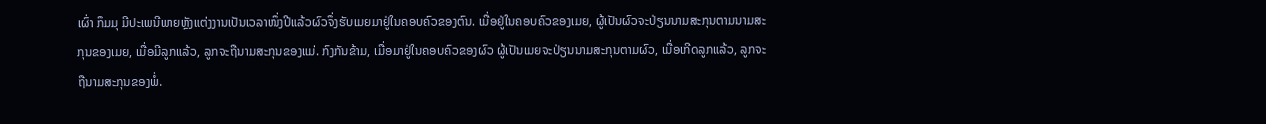ເຜົ່າ ກຶມມຸ ມີປະເພນີພາຍຫຼັງແຕ່ງງານເປັນເວລາໜຶ່ງປີແລ້ວຜົວຈຶ່ງຮັບເມຍມາຢູ່ໃນຄອບຄົວຂອງຕົນ. ເມື່ອຢູ່ໃນຄອບຄົວຂອງເມຍ, ຜູ້ເປັນຜົວຈະປ່ຽນນາມສະກຸນຕາມນາມສະກຸນຂອງເມຍ, ເມື່ອມີລູກແລ້ວ, ລູກຈະຖືນາມສະກຸນຂອງແມ່. ກົງກັນຂ້າມ, ເມື່ອມາຢູ່ໃນຄອບຄົວຂອງຜົວ ຜູ້ເປັນເມຍຈະປ່ຽນນາມສະກຸນຕາມຜົວ, ເມື່ອເກີດລູກແລ້ວ, ລູກຈະຖືນາມສະກຸນຂອງພໍ່.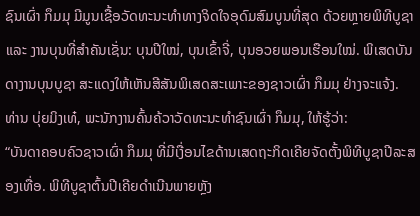ຊົນເຜົ່າ ກຶມມຸ ມີມູນເຊື້ອວັດທະນະທຳທາງຈິດໃຈອຸດົມສົມບູນທີ່ສຸດ ດ້ວຍຫຼາຍພິທີບູຊາ ແລະ ງານບຸນທີ່ສຳຄັນເຊັ່ນ: ບຸນປີໃໝ່, ບຸນເຂົ້າຈີ່, ບຸນອວຍພອນເຮືອນໃໝ່. ພິເສດບັນດາງານບຸນບູຊາ ສະແດງໃຫ້ເຫັນສີສັນພິເສດສະເພາະຂອງຊາວເຜົ່າ ກຶມມຸ ຢ່າງຈະແຈ້ງ. ທ່ານ ບຸ່ຍມິງເທ໋, ພະນັກງານຄົ້ນຄ້ວາວັດທະນະທຳຊົນເຜົ່າ ກຶມມຸ, ໃຫ້ຮູ້ວ່າ:
“ບັນດາຄອບຄົວຊາວເຜົ່າ ກຶມມຸ ທີ່ມີເງື່ອນໄຂດ້ານເສດຖະກິດເຄີຍຈັດຕັ້ງພິທີບູຊາປີລະສອງເທື່ອ. ພິທີບູຊາຕົ້ນປີເຄີຍດຳເນີນພາຍຫຼັງ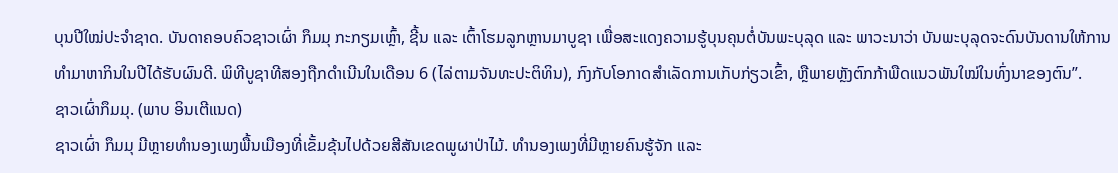ບຸນປີໃໝ່ປະຈຳຊາດ. ບັນດາຄອບຄົວຊາວເຜົ່າ ກຶມມຸ ກະກຽມເຫຼົ້າ, ຊີ້ນ ແລະ ເຕົ້າໂຮມລູກຫຼານມາບູຊາ ເພື່ອສະແດງຄວາມຮູ້ບຸນຄຸນຕໍ່ບັນພະບຸລຸດ ແລະ ພາວະນາວ່າ ບັນພະບຸລຸດຈະດົນບັນດານໃຫ້ການທຳມາຫາກິນໃນປີໄດ້ຮັບຜົນດີ. ພິທີບູຊາທີສອງຖືກດຳເນີນໃນເດືອນ 6 (ໄລ່ຕາມຈັນທະປະຕິທິນ), ກົງກັບໂອກາດສຳເລັດການເກັບກ່ຽວເຂົ້າ, ຫຼືພາຍຫຼັງຕົກກ້າພືດແນວພັນໃໝ່ໃນທົ່ງນາຂອງຕົນ”.
ຊາວເຜົ່າກຶມມຸ. (ພາບ ອິນເຕີແນດ)
ຊາວເຜົ່າ ກຶມມຸ ມີຫຼາຍທຳນອງເພງພື້ນເມືອງທີ່ເຂັ້ມຂຸ້ນໄປດ້ວຍສີສັນເຂດພູຜາປ່າໄມ້. ທຳນອງເພງທີ່ມີຫຼາຍຄົນຮູ້ຈັກ ແລະ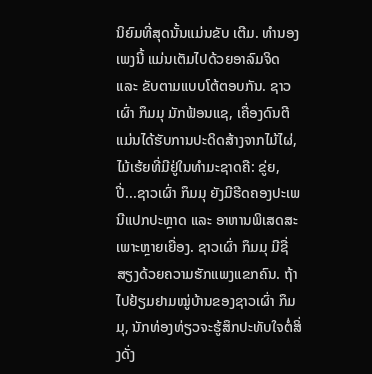ນິຍົມທີ່ສຸດນັ້ນແມ່ນຂັບ ເຕີມ. ທຳນອງເພງນີ້ ແມ່ນເຕັມໄປດ້ວຍອາລົມຈິດ ແລະ ຂັບຕາມແບບໂຕ້ຕອບກັນ. ຊາວເຜົ່າ ກຶມມຸ ມັກຟ້ອນແຊ, ເຄື່ອງດົນຕີແມ່ນໄດ້ຮັບການປະດິດສ້າງຈາກໄມ້ໄຜ່, ໄມ້ເຮ້ຍທີ່ມີຢູ່ໃນທຳມະຊາດຄື: ຂູ່ຍ, ປີ່...ຊາວເຜົ່າ ກຶມມຸ ຍັງມີຮີດຄອງປະເພນີແປກປະຫຼາດ ແລະ ອາຫານພິເສດສະເພາະຫຼາຍເຍື່ອງ. ຊາວເຜົ່າ ກຶມມຸ ມີຊື່ສຽງດ້ວຍຄວາມຮັກແພງແຂກຄົນ. ຖ້າໄປຢ້ຽມຢາມໝູ່ບ້ານຂອງຊາວເຜົ່າ ກຶມມຸ, ນັກທ່ອງທ່ຽວຈະຮູ້ສຶກປະທັບໃຈຕໍ່ສິ່ງດັ່ງ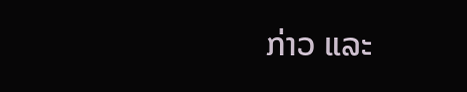ກ່າວ ແລະ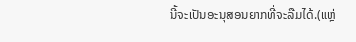ນີ້ຈະເປັນອະນຸສອນຍາກທີ່ຈະລືມໄດ້.(ແຫຼ່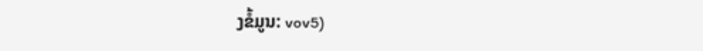ງຂໍ້ມູນ: vov5)